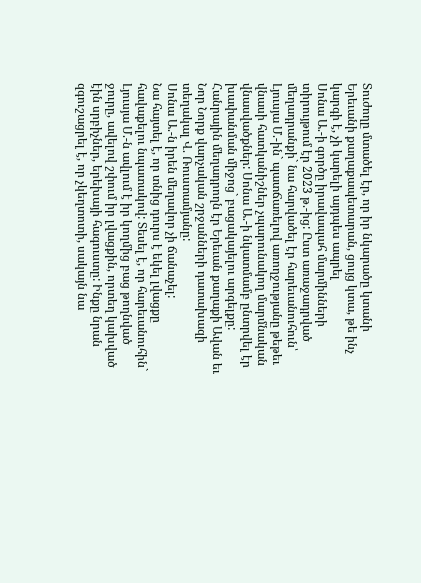Տուժողը մտածել էր, որ իր նկարածը կտանի Երեւանի քաղաքապետարան, ցույց կտա, թե ինչ կարգի է, չի կարելի այդպես ապրել
Սոնա Ա.-ի գործը իրավապահ մարմինների տիրույթում էր 2023 թ.-ից: Ըստ առաջադրված մեղադրանքի` նա հարվածել էր հարեւանուհուն՝ Լյուսյա Մ.-ին` պատճառելով առողջությանը թեթեւ վնասի հատկանիշներ չպարունակող մարմնական վնասվածքներ: Սոնա Ա.-ի նկատմամբ ընտրվել էր խափանման միջոց` բացակայելու արգելքը:
Հանրային մեղադրողն էր Երեւան քաղաքի Ավան եւ Նոր Նորք վարչական շրջանների դատախազի տեղակալ Վ. Ռուստամյանը:
Սոնա Ա.-ն իրեն մեղավոր չի ճանաչել:
Նա հայտել է, որ տնից դուրս է եկել լվացքը հավաքելու նպատակով: Տեսել է, որ հարեւանուհին` Լյուսյա Մ.-ն ավլում է իր կողմից բաց թողնված ջուրը, ավելով շփում իր լվացքին, որտեղ կախված էին սրբիչներ, երեխայի հագուստը: Ինքը նրան զգուշացրել է, որ չկեղտոտի, սակայն նա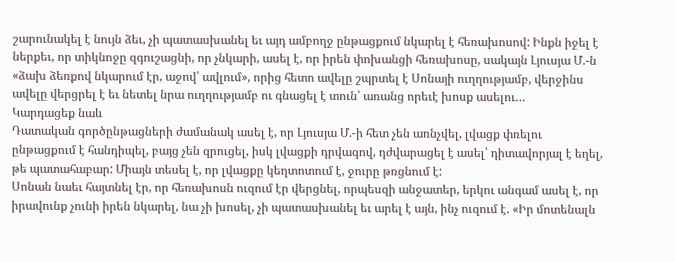շարունակել է նույն ձեւ, չի պատասխանել եւ այդ ամբողջ ընթացքում նկարել է հեռախոսով: Ինքն իջել է ներքեւ, որ տիկնոջը զգուշացնի, որ չնկարի, ասել է, որ իրեն փոխանցի հեռախոսը, սակայն Լյուսյա Մ.-ն «ձախ ձեռքով նկարում էր, աջով՝ ավլում», որից հետո ավելը շպրտել է Սոնայի ուղղությամբ, վերջինս ավելը վերցրել է եւ նետել նրա ուղղությամբ ու գնացել է տուն՝ առանց որեւէ խոսք ասելու…
Կարդացեք նաև
Դատական գործընթացների ժամանակ ասել է, որ Լյուսյա Մ.-ի հետ չեն առնչվել, լվացք փռելու ընթացքում է հանդիպել, բայց չեն զրուցել, իսկ լվացքի դրվագով, դժվարացել է ասել՝ դիտավորյալ է եղել, թե պատահաբար: Միայն տեսել է, որ լվացքը կեղտոտում է, ջուրը թռցնում է:
Սոնան նաեւ հայտնել էր, որ հեռախոսն ուզում էր վերցնել, որպեսզի անջատեր, երկու անգամ ասել է, որ իրավունք չունի իրեն նկարել, նա չի խոսել, չի պատասխանել եւ արել է այն, ինչ ուզում է. «Իր մոտենալն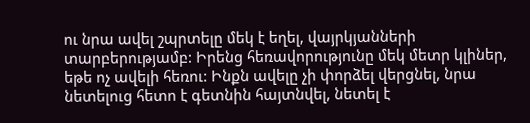ու նրա ավել շպրտելը մեկ է եղել, վայրկյանների տարբերությամբ: Իրենց հեռավորությունը մեկ մետր կլիներ, եթե ոչ ավելի հեռու: Ինքն ավելը չի փորձել վերցնել, նրա նետելուց հետո է գետնին հայտնվել, նետել է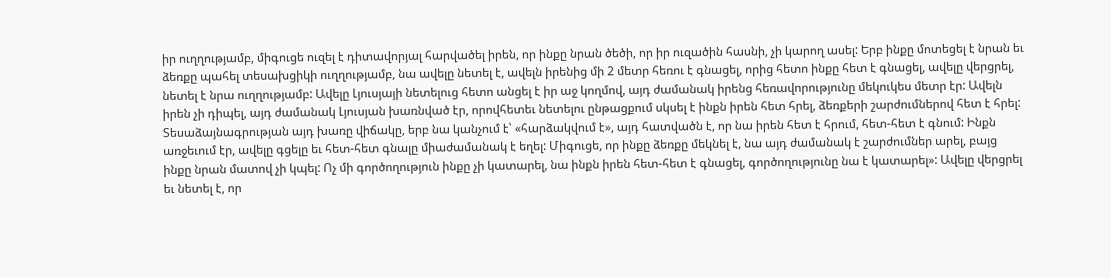իր ուղղությամբ, միգուցե ուզել է դիտավորյալ հարվածել իրեն, որ ինքը նրան ծեծի, որ իր ուզածին հասնի, չի կարող ասել: Երբ ինքը մոտեցել է նրան եւ ձեռքը պահել տեսախցիկի ուղղությամբ, նա ավելը նետել է, ավելն իրենից մի 2 մետր հեռու է գնացել, որից հետո ինքը հետ է գնացել, ավելը վերցրել, նետել է նրա ուղղությամբ: Ավելը Լյուսյայի նետելուց հետո անցել է իր աջ կողմով, այդ ժամանակ իրենց հեռավորությունը մեկուկես մետր էր: Ավելն իրեն չի դիպել, այդ ժամանակ Լյուսյան խառնված էր, որովհետեւ նետելու ընթացքում սկսել է ինքն իրեն հետ հրել, ձեռքերի շարժումներով հետ է հրել: Տեսաձայնագրության այդ խառը վիճակը, երբ նա կանչում է՝ «հարձակվում է», այդ հատվածն է, որ նա իրեն հետ է հրում, հետ-հետ է գնում: Ինքն առջեւում էր, ավելը գցելը եւ հետ-հետ գնալը միաժամանակ է եղել: Միգուցե, որ ինքը ձեռքը մեկնել է, նա այդ ժամանակ է շարժումներ արել, բայց ինքը նրան մատով չի կպել: Ոչ մի գործողություն ինքը չի կատարել, նա ինքն իրեն հետ-հետ է գնացել, գործողությունը նա է կատարել»: Ավելը վերցրել եւ նետել է, որ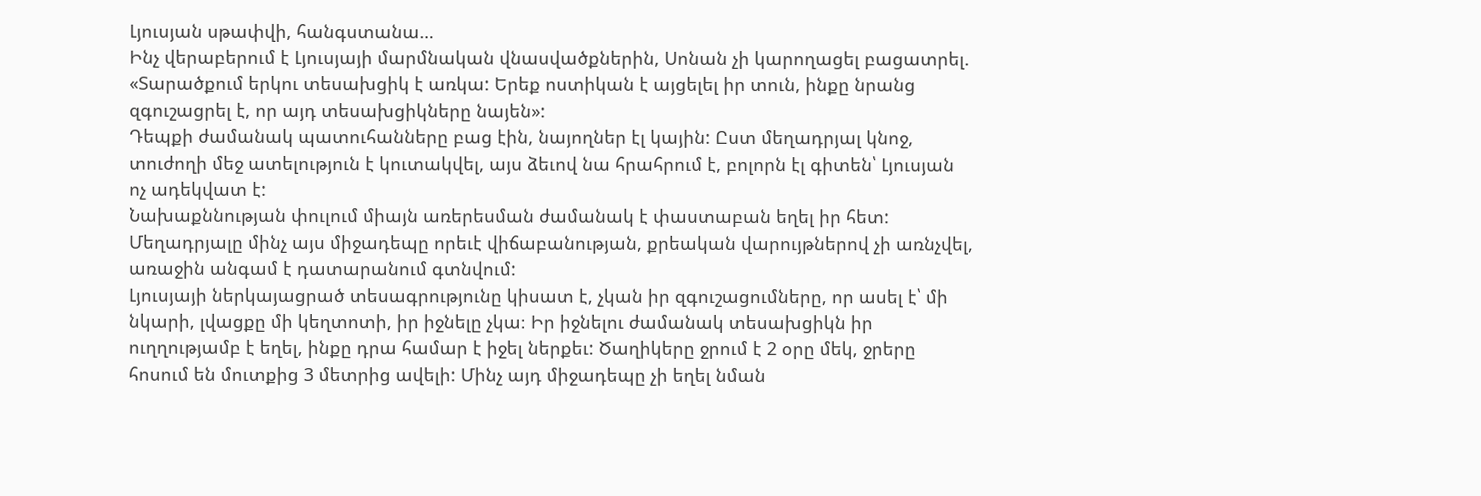Լյուսյան սթափվի, հանգստանա…
Ինչ վերաբերում է Լյուսյայի մարմնական վնասվածքներին, Սոնան չի կարողացել բացատրել. «Տարածքում երկու տեսախցիկ է առկա: Երեք ոստիկան է այցելել իր տուն, ինքը նրանց զգուշացրել է, որ այդ տեսախցիկները նայեն»:
Դեպքի ժամանակ պատուհանները բաց էին, նայողներ էլ կային: Ըստ մեղադրյալ կնոջ, տուժողի մեջ ատելություն է կուտակվել, այս ձեւով նա հրահրում է, բոլորն էլ գիտեն՝ Լյուսյան ոչ ադեկվատ է:
Նախաքննության փուլում միայն առերեսման ժամանակ է փաստաբան եղել իր հետ: Մեղադրյալը մինչ այս միջադեպը որեւէ վիճաբանության, քրեական վարույթներով չի առնչվել, առաջին անգամ է դատարանում գտնվում:
Լյուսյայի ներկայացրած տեսագրությունը կիսատ է, չկան իր զգուշացումները, որ ասել է՝ մի նկարի, լվացքը մի կեղտոտի, իր իջնելը չկա։ Իր իջնելու ժամանակ տեսախցիկն իր ուղղությամբ է եղել, ինքը դրա համար է իջել ներքեւ: Ծաղիկերը ջրում է 2 օրը մեկ, ջրերը հոսում են մուտքից 3 մետրից ավելի: Մինչ այդ միջադեպը չի եղել նման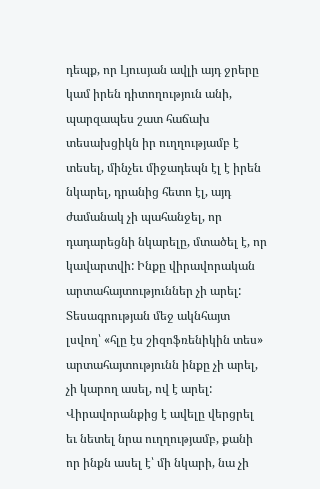դեպք, որ Լյուսյան ավլի այդ ջրերը կամ իրեն դիտողություն անի, պարզապես շատ հաճախ տեսախցիկն իր ուղղությամբ է տեսել, մինչեւ միջադեպն էլ է իրեն նկարել, դրանից հետո էլ, այդ ժամանակ չի պահանջել, որ դադարեցնի նկարելը, մտածել է, որ կավարտվի: Ինքը վիրավորական արտահայտություններ չի արել: Տեսագրության մեջ ակնհայտ լսվող՝ «հլը էս շիզոֆռենիկին տես» արտահայտությունն ինքը չի արել, չի կարող ասել, ով է արել: Վիրավորանքից է ավելը վերցրել եւ նետել նրա ուղղությամբ, քանի որ ինքն ասել է՝ մի նկարի, նա չի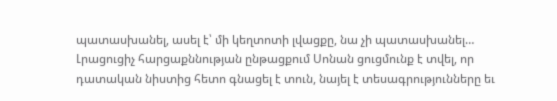պատասխանել, ասել է՝ մի կեղտոտի լվացքը, նա չի պատասխանել…
Լրացուցիչ հարցաքննության ընթացքում Սոնան ցուցմունք է տվել, որ դատական նիստից հետո գնացել է տուն, նայել է տեսագրությունները եւ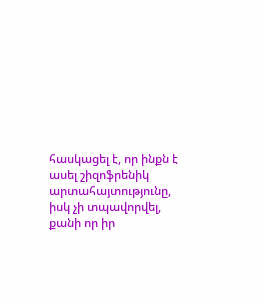հասկացել է, որ ինքն է ասել շիզոֆրենիկ արտահայտությունը, իսկ չի տպավորվել, քանի որ իր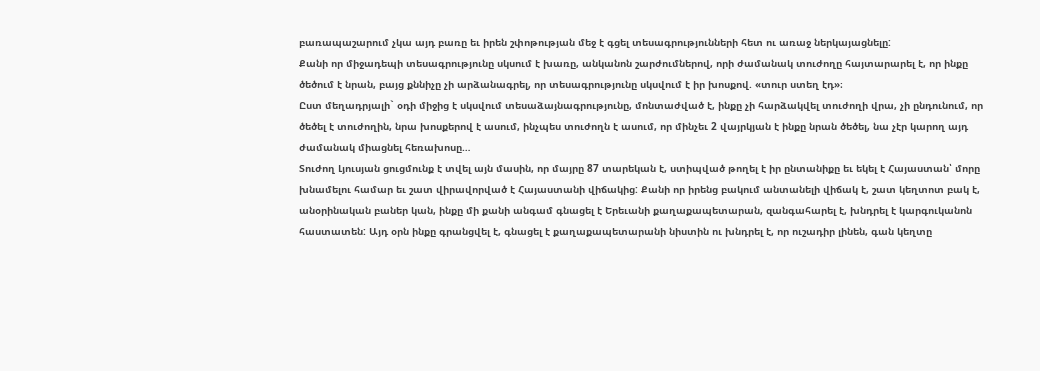բառապաշարում չկա այդ բառը եւ իրեն շփոթության մեջ է գցել տեսագրությունների հետ ու առաջ ներկայացնելը:
Քանի որ միջադեպի տեսագրությունը սկսում է խառը, անկանոն շարժումներով, որի ժամանակ տուժողը հայտարարել է, որ ինքը ծեծում է նրան, բայց քննիչը չի արձանագրել, որ տեսագրությունը սկսվում է իր խոսքով. «տուր ստեղ էդ»։
Ըստ մեղադրյալի` օդի միջից է սկսվում տեսաձայնագրությունը, մոնտաժված է, ինքը չի հարձակվել տուժողի վրա, չի ընդունում, որ ծեծել է տուժողին, նրա խոսքերով է ասում, ինչպես տուժողն է ասում, որ մինչեւ 2 վայրկյան է ինքը նրան ծեծել, նա չէր կարող այդ ժամանակ միացնել հեռախոսը…
Տուժող Լյուսյան ցուցմունք է տվել այն մասին, որ մայրը 87 տարեկան է, ստիպված թողել է իր ընտանիքը եւ եկել է Հայաստան՝ մորը խնամելու համար եւ շատ վիրավորված է Հայաստանի վիճակից: Քանի որ իրենց բակում անտանելի վիճակ է, շատ կեղտոտ բակ է, անօրինական բաներ կան, ինքը մի քանի անգամ գնացել է Երեւանի քաղաքապետարան, զանգահարել է, խնդրել է կարգուկանոն հաստատեն: Այդ օրն ինքը գրանցվել է, գնացել է քաղաքապետարանի նիստին ու խնդրել է, որ ուշադիր լինեն, գան կեղտը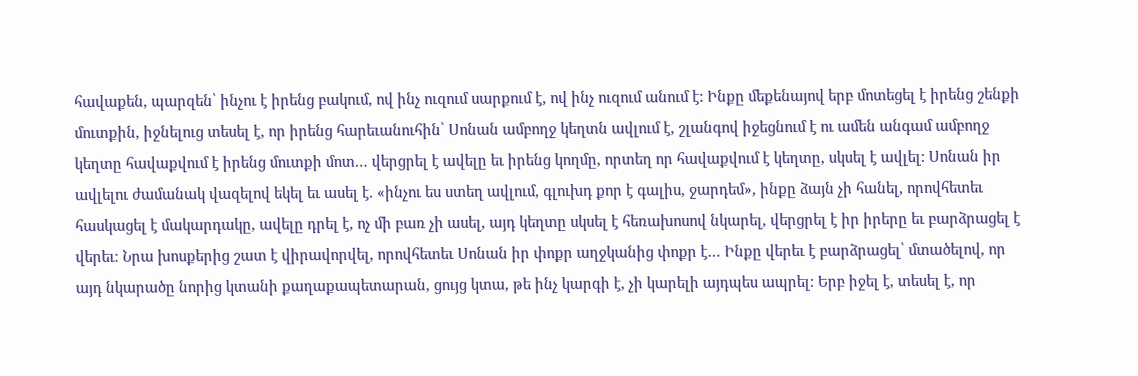հավաքեն, պարզեն՝ ինչու է իրենց բակում, ով ինչ ուզում սարքում է, ով ինչ ուզում անում է: Ինքը մեքենայով երբ մոտեցել է իրենց շենքի մուտքին, իջնելուց տեսել է, որ իրենց հարեւանուհին՝ Սոնան ամբողջ կեղտն ավլում է, շլանգով իջեցնում է ու ամեն անգամ ամբողջ կեղտը հավաքվում է իրենց մուտքի մոտ… վերցրել է ավելը եւ իրենց կողմը, որտեղ որ հավաքվում է կեղտը, սկսել է ավլել: Սոնան իր ավլելու ժամանակ վազելով եկել եւ ասել է. «ինչու ես ստեղ ավլում, գլուխդ քոր է գալիս, ջարդեմ», ինքը ձայն չի հանել, որովհետեւ հասկացել է մակարդակը, ավելը դրել է, ոչ մի բառ չի ասել, այդ կեղտը սկսել է հեռախոսով նկարել, վերցրել է իր իրերը եւ բարձրացել է վերեւ։ Նրա խոսքերից շատ է վիրավորվել, որովհետեւ Սոնան իր փոքր աղջկանից փոքր է… Ինքը վերեւ է բարձրացել՝ մտածելով, որ այդ նկարածը նորից կտանի քաղաքապետարան, ցույց կտա, թե ինչ կարգի է, չի կարելի այդպես ապրել: Երբ իջել է, տեսել է, որ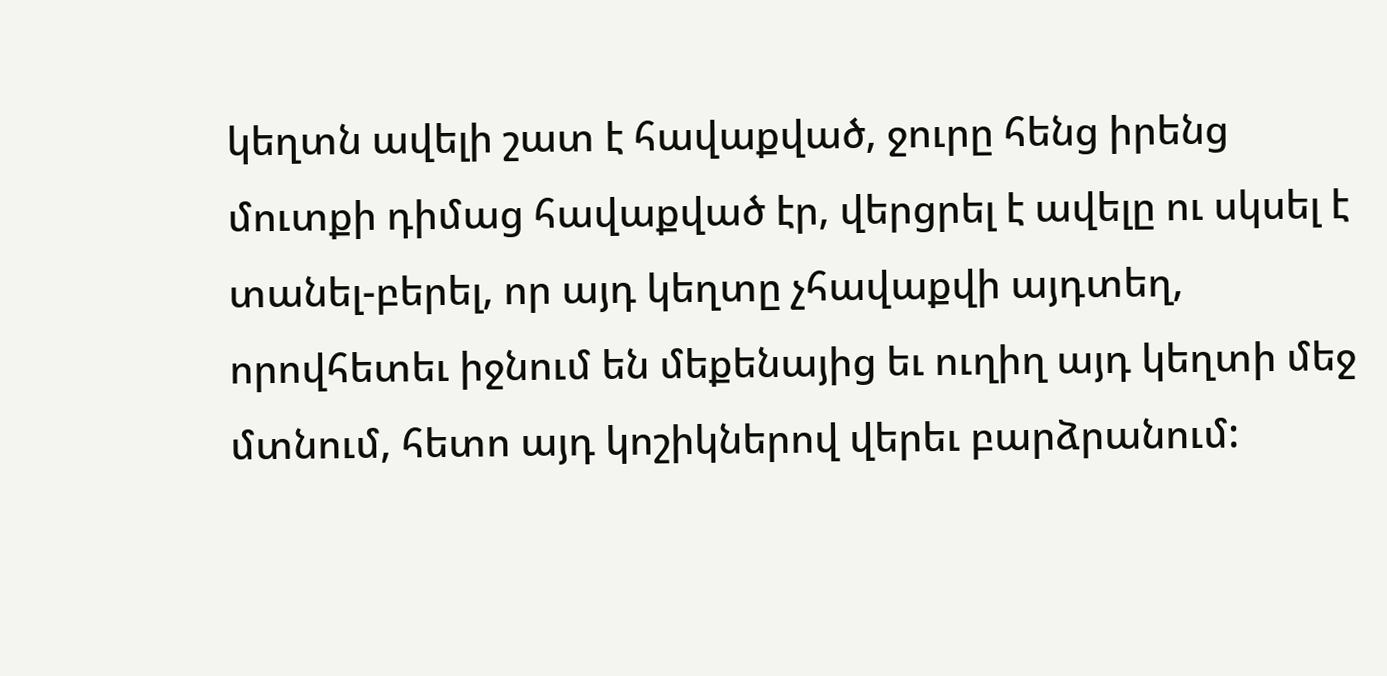կեղտն ավելի շատ է հավաքված, ջուրը հենց իրենց մուտքի դիմաց հավաքված էր, վերցրել է ավելը ու սկսել է տանել-բերել, որ այդ կեղտը չհավաքվի այդտեղ, որովհետեւ իջնում են մեքենայից եւ ուղիղ այդ կեղտի մեջ մտնում, հետո այդ կոշիկներով վերեւ բարձրանում: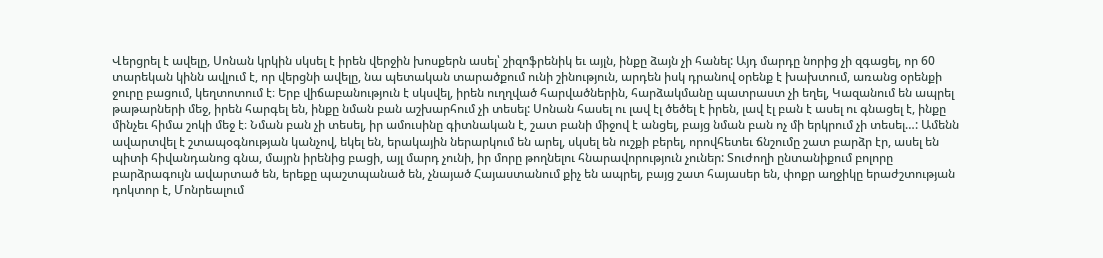Վերցրել է ավելը, Սոնան կրկին սկսել է իրեն վերջին խոսքերն ասել՝ շիզոֆրենիկ եւ այլն, ինքը ձայն չի հանել: Այդ մարդը նորից չի զգացել, որ 60 տարեկան կինն ավլում է, որ վերցնի ավելը, նա պետական տարածքում ունի շինություն, արդեն իսկ դրանով օրենք է խախտում, առանց օրենքի ջուրը բացում, կեղտոտում է։ Երբ վիճաբանություն է սկսվել, իրեն ուղղված հարվածներին, հարձակմանը պատրաստ չի եղել, Կազանում են ապրել թաթարների մեջ, իրեն հարգել են, ինքը նման բան աշխարհում չի տեսել: Սոնան հասել ու լավ էլ ծեծել է իրեն, լավ էլ բան է ասել ու գնացել է, ինքը մինչեւ հիմա շոկի մեջ է։ Նման բան չի տեսել, իր ամուսինը գիտնական է, շատ բանի միջով է անցել, բայց նման բան ոչ մի երկրում չի տեսել…: Ամենն ավարտվել է շտապօգնության կանչով, եկել են, երակային ներարկում են արել, սկսել են ուշքի բերել, որովհետեւ ճնշումը շատ բարձր էր, ասել են պիտի հիվանդանոց գնա, մայրն իրենից բացի, այլ մարդ չունի, իր մորը թողնելու հնարավորություն չուներ: Տուժողի ընտանիքում բոլորը բարձրագույն ավարտած են, երեքը պաշտպանած են, չնայած Հայաստանում քիչ են ապրել, բայց շատ հայասեր են, փոքր աղջիկը երաժշտության դոկտոր է, Մոնրեալում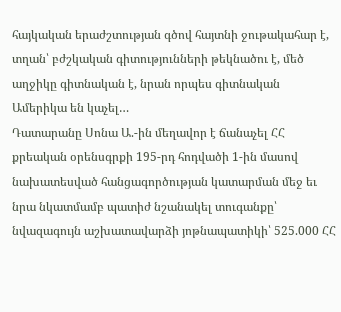հայկական երաժշտության գծով հայտնի ջութակահար է, տղան՝ բժշկական գիտությունների թեկնածու է, մեծ աղջիկը գիտնական է, նրան որպես գիտնական Ամերիկա են կաչել…
Դատարանը Սոնա Ա.-ին մեղավոր է ճանաչել ՀՀ քրեական օրենսգրքի 195-րդ հոդվածի 1-ին մասով նախատեսված հանցագործության կատարման մեջ եւ նրա նկատմամբ պատիժ նշանակել տուգանքը՝ նվազագույն աշխատավարձի յոթնապատիկի՝ 525.000 ՀՀ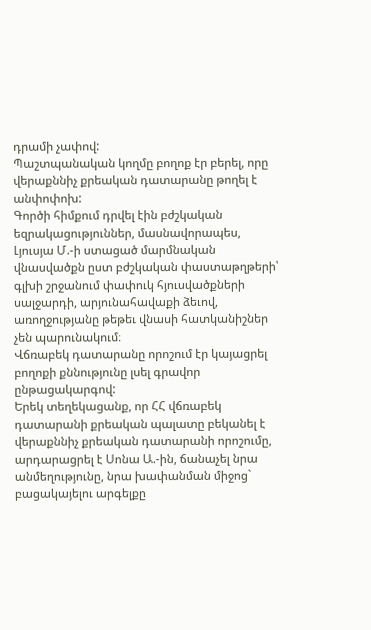դրամի չափով:
Պաշտպանական կողմը բողոք էր բերել, որը վերաքննիչ քրեական դատարանը թողել է անփոփոխ:
Գործի հիմքում դրվել էին բժշկական եզրակացություններ, մասնավորապես, Լյուսյա Մ.-ի ստացած մարմնական վնասվածքն ըստ բժշկական փաստաթղթերի՝ գլխի շրջանում փափուկ հյուսվածքների սալջարդի, արյունահավաքի ձեւով, առողջությանը թեթեւ վնասի հատկանիշներ չեն պարունակում։
Վճռաբեկ դատարանը որոշում էր կայացրել բողոքի քննությունը լսել գրավոր ընթացակարգով:
Երեկ տեղեկացանք, որ ՀՀ վճռաբեկ դատարանի քրեական պալատը բեկանել է վերաքննիչ քրեական դատարանի որոշումը, արդարացրել է Սոնա Ա.-ին, ճանաչել նրա անմեղությունը, նրա խափանման միջոց` բացակայելու արգելքը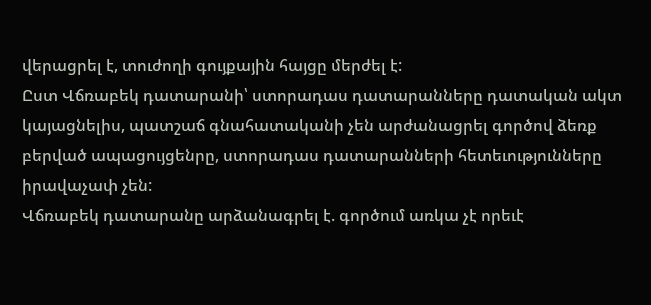վերացրել է, տուժողի գույքային հայցը մերժել է:
Ըստ Վճռաբեկ դատարանի՝ ստորադաս դատարանները դատական ակտ կայացնելիս, պատշաճ գնահատականի չեն արժանացրել գործով ձեռք բերված ապացույցենրը, ստորադաս դատարանների հետեւությունները իրավաչափ չեն:
Վճռաբեկ դատարանը արձանագրել է. գործում առկա չէ որեւէ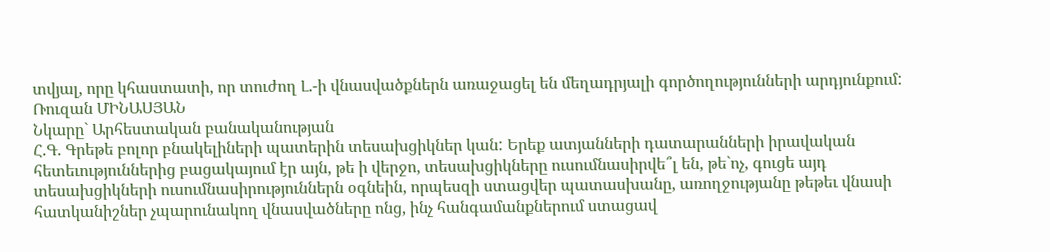տվյալ, որը կհաստատի, որ տուժող Լ.-ի վնասվածքներն առաջացել են մեղադրյալի գործողությունների արդյունքում:
Ռուզան ՄԻՆԱՍՅԱՆ
Նկարը` Արհեստական բանականության
Հ.Գ. Գրեթե բոլոր բնակելիների պատերին տեսախցիկներ կան: Երեք ատյանների դատարանների իրավական հետեւություններից բացակայում էր այն, թե ի վերջո, տեսախցիկները ուսումնասիրվե՞լ են, թե`ոչ, գուցե այդ տեսախցիկների ուսումնասիրություններն օգնեին, որպեսզի ստացվեր պատասխանը, առողջությանը թեթեւ վնասի հատկանիշներ չպարունակող վնասվածները ոնց, ինչ հանգամանքներում ստացավ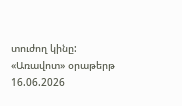տուժող կինը:
«Առավոտ» օրաթերթ
16.06.2026